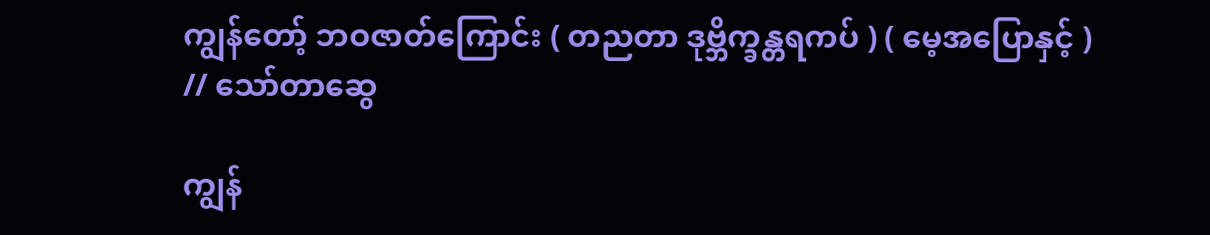ကျွန်တော့် ဘဝဇာတ်ကြောင်း ( တညတာ ဒုဗ္ဘိက္ခန္တရကပ် ) ( မေ့အပြောနှင့် ) // သော်တာဆွေ

ကျွန်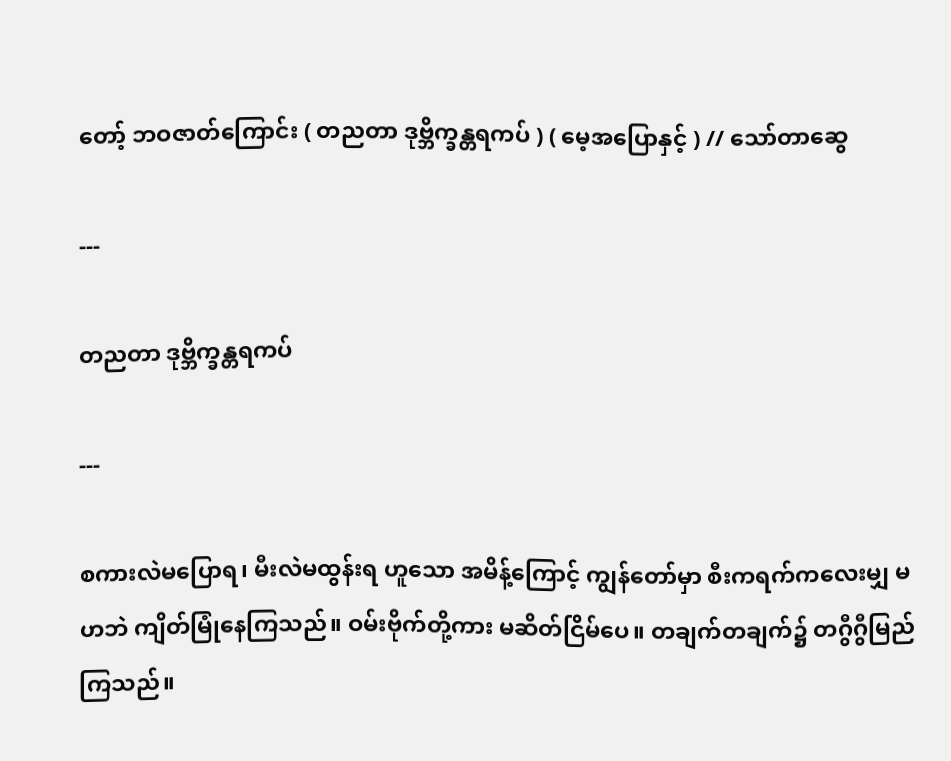တော့် ဘဝဇာတ်ကြောင်း ( တညတာ ဒုဗ္ဘိက္ခန္တရကပ် ) ( မေ့အပြောနှင့် ) // သော်တာဆွေ

---

တညတာ ဒုဗ္ဘိက္ခန္တရကပ်

---

စကားလဲမပြောရ၊ မီးလဲမထွန်းရ ဟူသော အမိန့်ကြောင့် ကျွန်တော်မှာ စီးကရက်ကလေးမျှ မဟဘဲ ကျိတ်မြုံနေကြသည်။ ဝမ်းဗိုက်တို့ကား မဆိတ်ငြိမ်ပေ။ တချက်တချက်၌ တဂွီဂွီမြည် ကြသည်။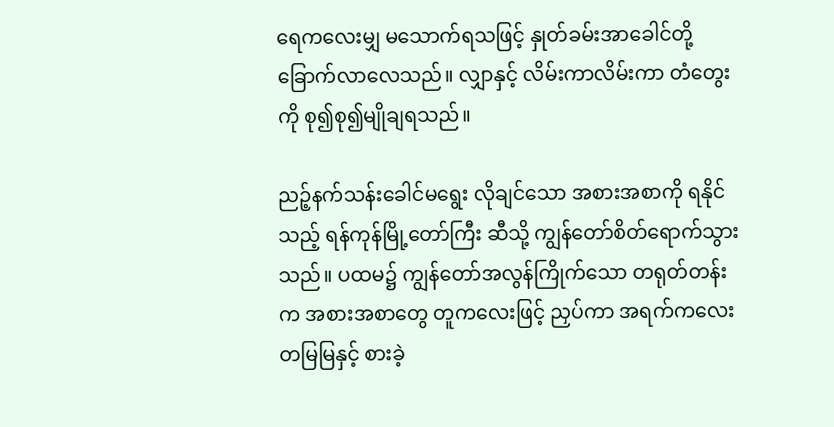ရေကလေးမျှ မသောက်ရသဖြင့် နှုတ်ခမ်းအာခေါင်တို့ ခြောက်လာလေသည်။ လျှာနှင့် လိမ်းကာလိမ်းကာ တံတွေးကို စု၍စု၍မျိုချရသည်။

ညဉ့်နက်သန်းခေါင်မရွေး လိုချင်သော အစားအစာကို ရနိုင်သည့် ရန်ကုန်မြို့တော်ကြီး ဆီသို့ ကျွန်တော်စိတ်ရောက်သွားသည်။ ပထမ၌ ကျွန်တော်အလွန်ကြိုက်သော တရုတ်တန်းက အစားအစာတွေ တူကလေးဖြင့် ညှပ်ကာ အရက်ကလေးတမြမြနှင့် စားခဲ့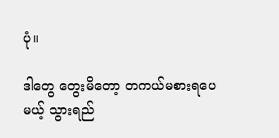ပုံ။

ဒါတွေ တွေးမိတော့ တကယ်မစားရပေမယ့် သွားရည်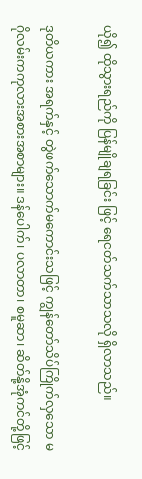ယို၍ ထိုသွားရည်ကို ပြန်မျိုချရခြင်း ဖြင့် ရေငတ်သက်သာသလို ရှိလာသည်။

ဒုတိယကား အရက်နှင့် တွဲဖက်သောက်မကောင်းသဖြင့် ကျွန်တော်သိပ်ကြိုက်လှသော မဂိုလမ်းကကုလားအစားအစာများ။ ဒန်ပေါက်၊ ပလာတာ၊ စမူဆာ၊ ဆိတ်နို့အုံကင်တို့ဖြင့်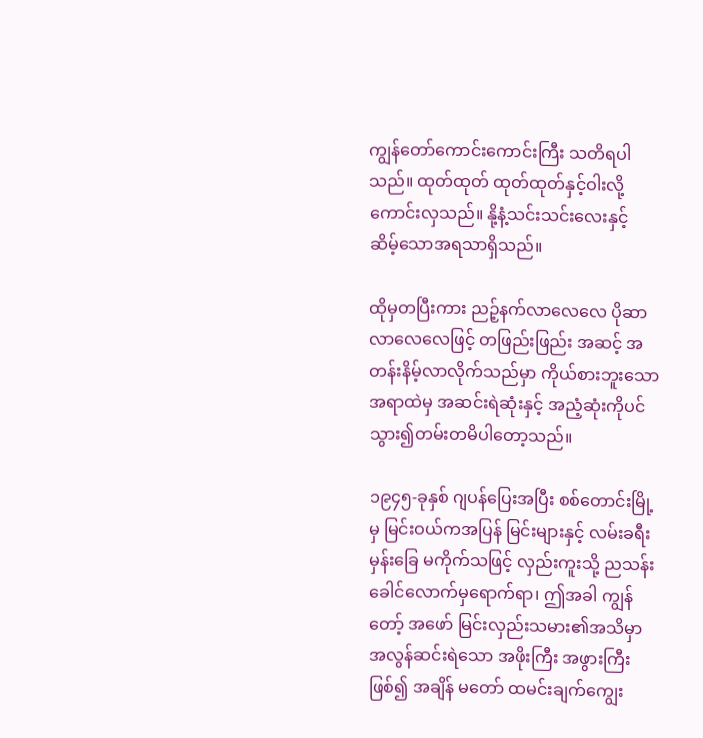ကျွန်တော်ကောင်းကောင်းကြီး သတိရပါသည်။ ထုတ်ထုတ် ထုတ်ထုတ်နှင့်ဝါးလို့ကောင်းလှသည်။ နို့နံ့သင်းသင်းလေးနှင့် ဆိမ့်သောအရသာရှိသည်။

ထိုမှတပြီးကား ညဉ့်နက်လာလေလေ ပိုဆာလာလေလေဖြင့် တဖြည်းဖြည်း အဆင့် အတန်းနိမ့်လာလိုက်သည်မှာ ကိုယ်စားဘူးသော အရာထဲမှ အဆင်းရဲဆုံးနှင့် အညံ့ဆုံးကိုပင် သွား၍တမ်းတမိပါတော့သည်။

၁၉၄၅-ခုနှစ် ဂျပန်ပြေးအပြီး စစ်တောင်းမြို့မှ မြင်းဝယ်ကအပြန် မြင်းများနှင့် လမ်းခရီး မှန်းခြေ မကိုက်သဖြင့် လှည်းကူးသို့ ညသန်းခေါင်လောက်မှရောက်ရာ၊ ဤအခါ ကျွန်တော့် အဖော် မြင်းလှည်းသမား၏အသိမှာ အလွန်ဆင်းရဲသော အဖိုးကြီး အဖွားကြီးဖြစ်၍ အချိန် မတော် ထမင်းချက်ကျွေး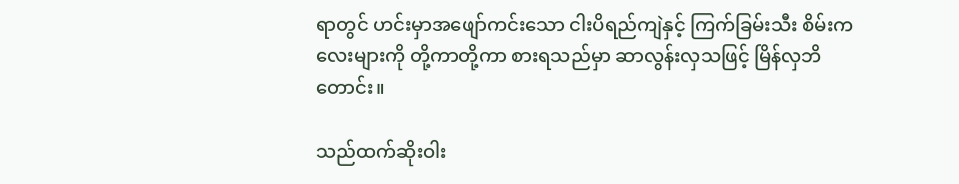ရာတွင် ဟင်းမှာအဖျော်ကင်းသော ငါးပိရည်ကျဲနှင့် ကြက်ခြမ်းသီး စိမ်းကလေးများကို တို့ကာတို့ကာ စားရသည်မှာ ဆာလွန်းလှသဖြင့် မြိန်လှဘိတောင်း။

သည်ထက်ဆိုးဝါး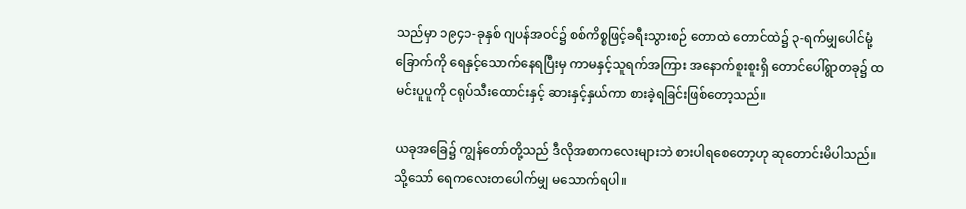သည်မှာ ၁၉၄၁-ခုနှစ် ဂျပန်အဝင်၌ စစ်ကိစ္စဖြင့်ခရီးသွားစဉ် တောထဲ တောင်ထဲ၌ ၃-ရက်မျှပေါင်မုံ့ခြောက်ကို ရေနှင့်သောက်နေရပြီးမှ ကာမနှင့်သူရက်အကြား အနောက်စူးစူးရှိ တောင်ပေါ်ရွာတခု၌ ထမင်းပူပူကို ငရုပ်သီးထောင်းနှင့် ဆားနှင့်နှယ်ကာ စားခဲ့ရခြင်းဖြစ်တော့သည်။

ယခုအခြေ၌ ကျွန်တော်တို့သည် ဒီလိုအစာကလေးများဘဲ စားပါရစေတော့ဟု ဆုတောင်းမိပါသည်။ သို့သော် ရေကလေးတပေါက်မျှ မသောက်ရပါ။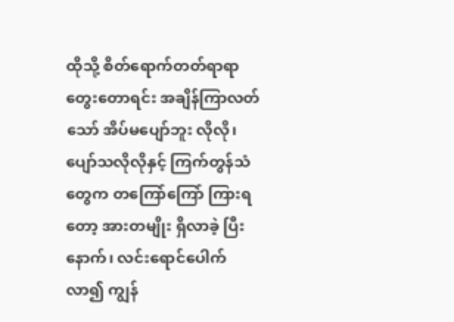ထိုသို့ စိတ်ရောက်တတ်ရာရာ တွေးတောရင်း အချိန်ကြာလတ်သော် အိပ်မပျော်ဘူး လိုလို၊ ပျော်သလိုလိုနှင့် ကြက်တွန်သံတွေက တကြော်ကြော် ကြားရတော့ အားတမျိုး ရှိလာခဲ့ ပြီးနောက်၊ လင်းရောင်ပေါက်လာ၍ ကျွန်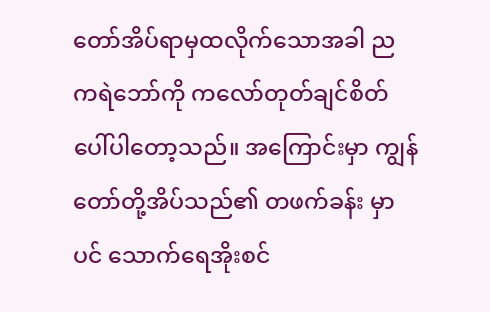တော်အိပ်ရာမှထလိုက်သောအခါ ညကရဲဘော်ကို ကလော်တုတ်ချင်စိတ် ပေါ်ပါတော့သည်။ အကြောင်းမှာ ကျွန်တော်တို့အိပ်သည်၏ တဖက်ခန်း မှာပင် သောက်ရေအိုးစင်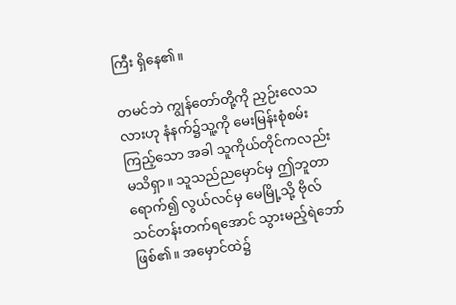ကြီး ရှိနေ၏။

တမင်ဘဲ ကျွန်တော်တို့ကို ညှဉ်းလေသလားဟု နံနက်၌သူ့ကို မေးမြန်းစုံစမ်းကြည့်သော အခါ သူကိုယ်တိုင်ကလည်း မသိရှာ။ သူသည်ညမှောင်မှ ဤဘူတာရောက်၍ လွယ်လင်မှ မေမြို့သို့ ဗိုလ်သင်တန်းတက်ရအောင် သွားမည့်ရဲဘော်ဖြစ်၏။ အမှောင်ထဲ၌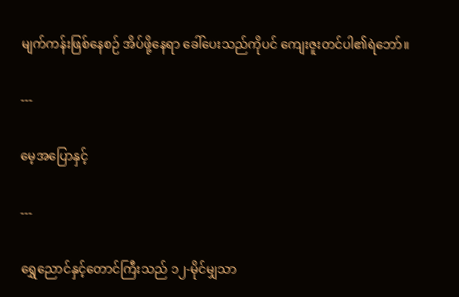မျက်ကန်းဖြစ်နေစဉ် အိပ်ဖို့နေရာ ခေါ်ပေးသည်ကိုပင် ကျေးဇူးတင်ပါ၏ရဲဘော်။

---

မေ့အပြောနှင့်

---

ရွှေညောင်နှင့်တောင်ကြီးသည် ၁၂-မိုင်မျှသာ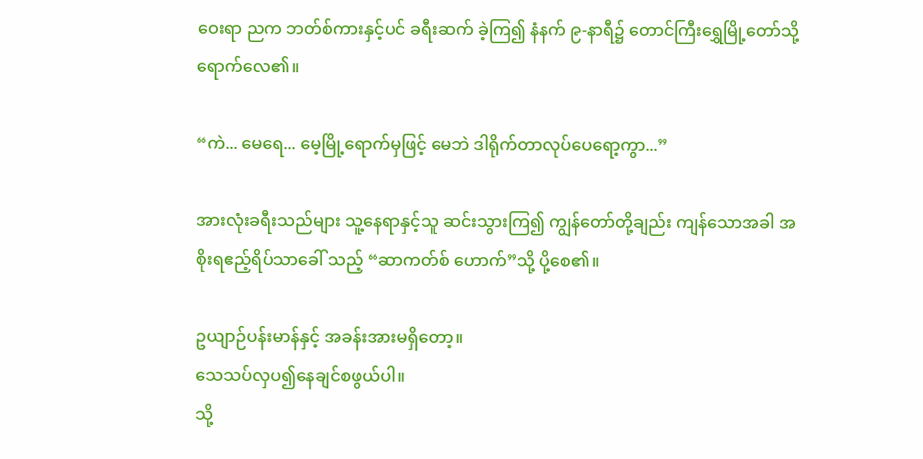ဝေးရာ ညက ဘတ်စ်ကားနှင့်ပင် ခရီးဆက် ခဲ့ကြ၍ နံနက် ၉-နာရီ၌ တောင်ကြီးရွှေမြို့တော်သို့ ရောက်လေ၏။

“ကဲ... မေရေ... မေ့မြို့ရောက်မှဖြင့် မေဘဲ ဒါရိုက်တာလုပ်ပေရော့ကွာ...”

အားလုံးခရီးသည်များ သူ့နေရာနှင့်သူ ဆင်းသွားကြ၍ ကျွန်တော်တို့ချည်း ကျန်သောအခါ အစိုးရဧည့်ရိပ်သာခေါ် သည့် “ဆာကတ်စ် ဟောက်”သို့ ပို့စေ၏။

ဥယျာဉ်ပန်းမာန်နှင့် အခန်းအားမရှိတော့။
သေသပ်လှပ၍နေချင်စဖွယ်ပါ။
သို့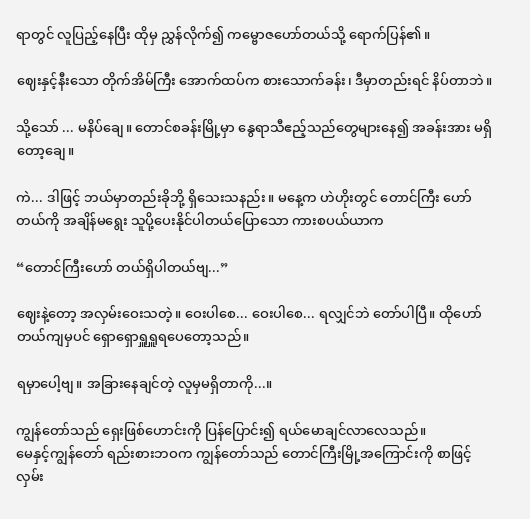ရာတွင် လူပြည့်နေပြီး ထိုမှ ညွှန်လိုက်၍ ကမ္ဗောဇဟော်တယ်သို့ ရောက်ပြန်၏။

ဈေးနှင့်နီးသော တိုက်အိမ်ကြီး အောက်ထပ်က စားသောက်ခန်း၊ ဒီမှာတည်းရင် နိပ်တာဘဲ။

သို့သော် ... မနိပ်ချေ။ တောင်စခန်းမြို့မှာ နွေရာသီဧည့်သည်တွေများနေ၍ အခန်းအား မရှိတော့ချေ။

ကဲ... ဒါဖြင့် ဘယ်မှာတည်းခိုဘို့ ရှိသေးသနည်း။ မနေ့က ဟဲဟိုးတွင် တောင်ကြီး ဟော်တယ်ကို အချိန်မရွေး သူပို့ပေးနိုင်ပါတယ်ပြောသော ကားစပယ်ယာက

“တောင်ကြီးဟော် တယ်ရှိပါတယ်ဗျ...”

ဈေးနဲ့တော့ အလှမ်းဝေးသတဲ့။ ဝေးပါစေ... ဝေးပါစေ... ရလျှင်ဘဲ တော်ပါပြီ။ ထိုဟော်တယ်ကျမှပင် ရှောရှောရှူရှူရပေတော့သည်။

ရမှာပေါ့ဗျ။ အခြားနေချင်တဲ့ လူမှမရှိတာကို...။

ကျွန်တော်သည် ရှေးဖြစ်ဟောင်းကို ပြန်ပြောင်း၍ ရယ်မောချင်လာလေသည်။
မေနှင့်ကျွန်တော် ရည်းစားဘဝက ကျွန်တော်သည် တောင်ကြီးမြို့အကြောင်းကို စာဖြင့် လှမ်း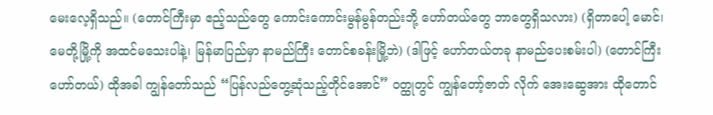မေးလေ့ရှိသည်။ (တောင်ကြီးမှာ ဧည့်သည်တွေ ကောင်းကောင်းမွန်မွန်တည်းဘို့ ဟော်တယ်တွေ ဘာတွေရှိသလား) (ရှိတာပေါ့ မောင်၊ မေတို့မြို့ကို အထင်မသေးပါနဲ့၊ မြန်မာပြည်မှာ နာမည်ကြီး တောင်စခန်းမြို့ဘဲ) (ဒါဖြင့် ဟော်တယ်တခု နာမည်ပေးစမ်းပါ) (တောင်ကြီး ဟော်တယ်) ထိုအခါ ကျွန်တော်သည် “ပြန်လည်တွေ့ဆုံသည့်တိုင်အောင်” ဝတ္ထုတွင် ကျွန်တော့်ဇာတ် လိုက် အေးဆွေအား ထိုတောင်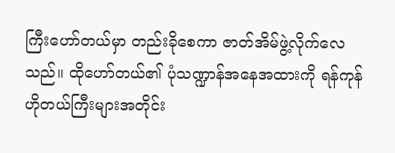ကြီးဟော်တယ်မှာ တည်းခိုစေကာ ဇာတ်အိမ်ဖွဲ့လိုက်လေသည်။ ထိုဟော်တယ်၏ ပုံသဏ္ဍာန်အနေအထားကို ရန်ကုန်ဟိုတယ်ကြီးများအတိုင်း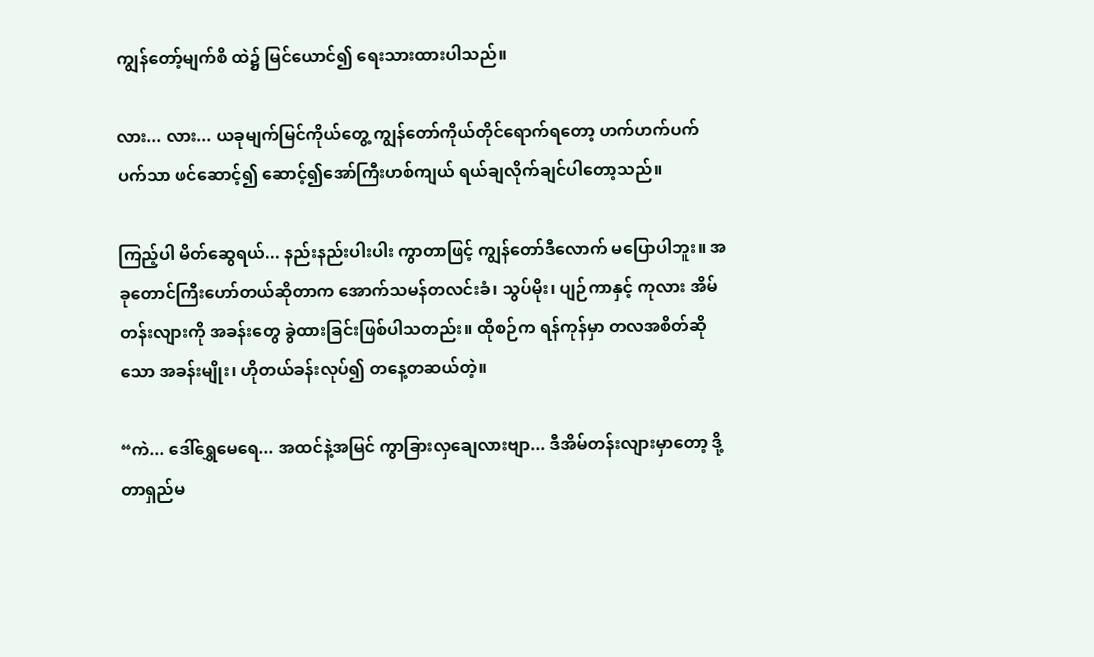ကျွန်တော့်မျက်စိ ထဲ၌ မြင်ယောင်၍ ရေးသားထားပါသည်။

လား... လား... ယခုမျက်မြင်ကိုယ်တွေ့ ကျွန်တော်ကိုယ်တိုင်ရောက်ရတော့ ဟက်ဟက်ပက် ပက်သာ ဖင်ဆောင့်၍ ဆောင့်၍အော်ကြီးဟစ်ကျယ် ရယ်ချလိုက်ချင်ပါတော့သည်။

ကြည့်ပါ မိတ်ဆွေရယ်... နည်းနည်းပါးပါး ကွာတာဖြင့် ကျွန်တော်ဒီလောက် မပြောပါဘူး။ အခုတောင်ကြီးဟော်တယ်ဆိုတာက အောက်သမန်တလင်းခံ၊ သွပ်မိုး၊ ပျဉ်ကာနှင့် ကုလား အိမ်တန်းလျားကို အခန်းတွေ ခွဲထားခြင်းဖြစ်ပါသတည်း။ ထိုစဉ်က ရန်ကုန်မှာ တလအစိတ်ဆိုသော အခန်းမျိုး၊ ဟိုတယ်ခန်းလုပ်၍ တနေ့တဆယ်တဲ့။

“ကဲ... ဒေါ်ရွှေမေရေ... အထင်နဲ့အမြင် ကွာခြားလှချေလားဗျာ... ဒီအိမ်တန်းလျားမှာတော့ ဒို့တာရှည်မ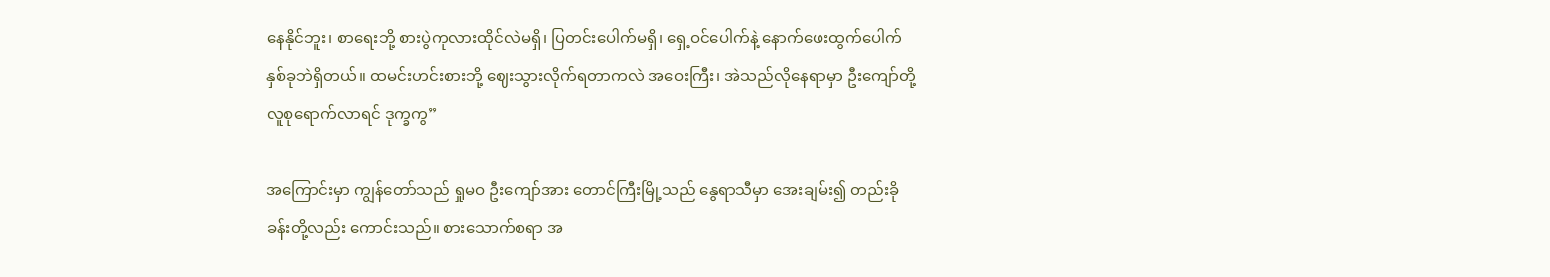နေနိုင်ဘူး၊ စာရေးဘို့ စားပွဲကုလားထိုင်လဲမရှိ၊ ပြတင်းပေါက်မရှိ၊ ရှေ့ဝင်ပေါက်နဲ့ နောက်ဖေးထွက်ပေါက် နှစ်ခုဘဲရှိတယ်။ ထမင်းဟင်းစားဘို့ ဈေးသွားလိုက်ရတာကလဲ အဝေးကြီး၊ အဲသည်လိုနေရာမှာ ဦးကျော်တို့ လူစုရောက်လာရင် ဒုက္ခကွ”

အကြောင်းမှာ ကျွန်တော်သည် ရှုမဝ ဦးကျော်အား တောင်ကြီးမြို့သည် နွေရာသီမှာ အေးချမ်း၍ တည်းခိုခန်းတို့လည်း ကောင်းသည်။ စားသောက်စရာ အ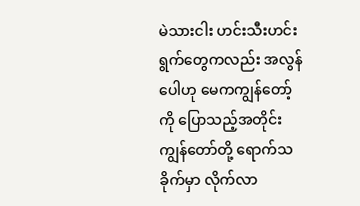မဲသားငါး ဟင်းသီးဟင်း ရွက်တွေကလည်း အလွန်ပေါဟု မေကကျွန်တော့်ကို ပြောသည့်အတိုင်း ကျွန်တော်တို့ ရောက်သခိုက်မှာ လိုက်လာ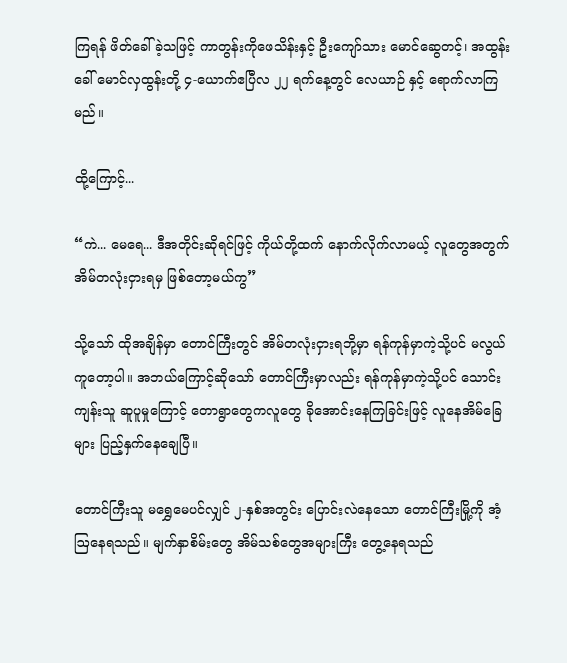ကြရန် ဖိတ်ခေါ်ခဲ့သဖြင့် ကာတွန်းကိုဖေသိန်းနှင့် ဦးကျော်သား မောင်ဆွေတင့်၊ အထွန်းခေါ် မောင်လှထွန်းတို့ ၄-ယောက်ဧပြီလ ၂၂ ရက်နေ့တွင် လေယာဉ် နှင့် ရောက်လာကြမည်။

ထို့ကြောင့်...

“ကဲ... မေရေ... ဒီအတိုင်းဆိုရင်ဖြင့် ကိုယ်တို့ထက် နောက်လိုက်လာမယ့် လူတွေအတွက် အိမ်တလုံးငှားရမှ ဖြစ်တော့မယ်ကွ”

သို့သော် ထိုအချိန်မှာ တောင်ကြီးတွင် အိမ်တလုံးငှားရဘို့မှာ ရန်ကုန်မှာကဲ့သို့ပင် မလွယ်ကူတော့ပါ။ အဘယ်ကြောင့်ဆိုသော် တောင်ကြီးမှာလည်း ရန်ကုန်မှာကဲ့သို့ပင် သောင်းကျန်းသူ ဆူပူမှုကြောင့် တောရွာတွေကလူတွေ ခိုအောင်းနေကြခြင်းဖြင့် လူနေအိမ်ခြေများ ပြည့်နှက်နေချေပြီ။

တောင်ကြီးသူ မရွှေမေပင်လျှင် ၂-နှစ်အတွင်း ပြောင်းလဲနေသော တောင်ကြီးမြို့ကို အံ့ဩနေရသည်။ မျက်နှာစိမ်းတွေ အိမ်သစ်တွေအများကြီး တွေ့နေရသည်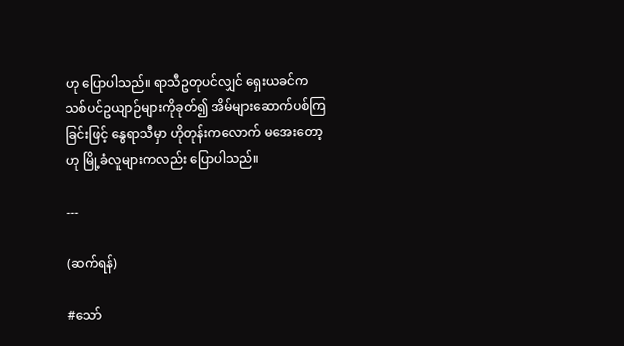ဟု ပြောပါသည်။ ရာသီဥတုပင်လျှင် ရှေးယခင်က သစ်ပင်ဥယျာဉ်များကိုခုတ်၍ အိမ်များဆောက်ပစ်ကြခြင်းဖြင့် နွေရာသီမှာ ဟိုတုန်းကလောက် မအေးတော့ဟု မြို့ခံလူများကလည်း ပြောပါသည်။

---

(ဆက်ရန်)

#သော်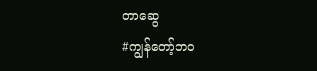တာဆွေ
#ကျွန်‌တော့်ဘဝ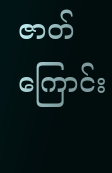ဇာတ်ကြောင်း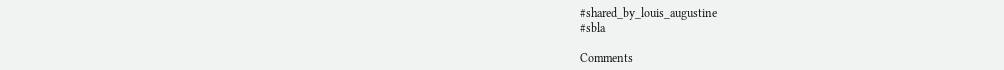#shared_by_louis_augustine
#sbla

Comments